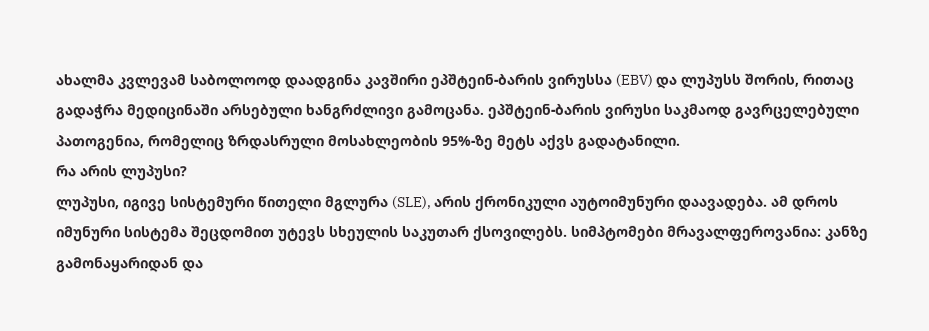ახალმა კვლევამ საბოლოოდ დაადგინა კავშირი ეპშტეინ-ბარის ვირუსსა (EBV) და ლუპუსს შორის, რითაც გადაჭრა მედიცინაში არსებული ხანგრძლივი გამოცანა. ეპშტეინ-ბარის ვირუსი საკმაოდ გავრცელებული პათოგენია, რომელიც ზრდასრული მოსახლეობის 95%-ზე მეტს აქვს გადატანილი.
რა არის ლუპუსი?
ლუპუსი, იგივე სისტემური წითელი მგლურა (SLE), არის ქრონიკული აუტოიმუნური დაავადება. ამ დროს იმუნური სისტემა შეცდომით უტევს სხეულის საკუთარ ქსოვილებს. სიმპტომები მრავალფეროვანია: კანზე გამონაყარიდან და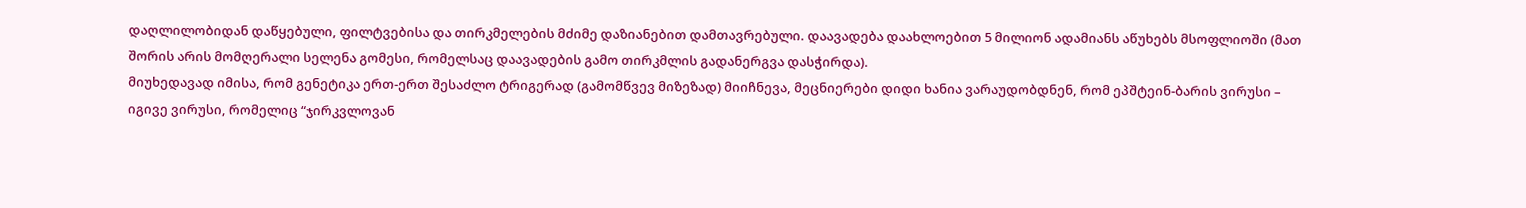დაღლილობიდან დაწყებული, ფილტვებისა და თირკმელების მძიმე დაზიანებით დამთავრებული. დაავადება დაახლოებით 5 მილიონ ადამიანს აწუხებს მსოფლიოში (მათ შორის არის მომღერალი სელენა გომესი, რომელსაც დაავადების გამო თირკმლის გადანერგვა დასჭირდა).
მიუხედავად იმისა, რომ გენეტიკა ერთ-ერთ შესაძლო ტრიგერად (გამომწვევ მიზეზად) მიიჩნევა, მეცნიერები დიდი ხანია ვარაუდობდნენ, რომ ეპშტეინ-ბარის ვირუსი – იგივე ვირუსი, რომელიც “ჯირკვლოვან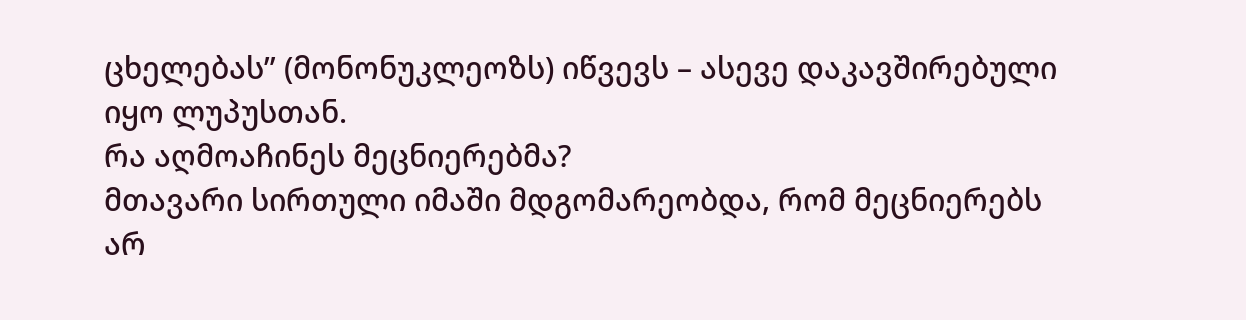ცხელებას” (მონონუკლეოზს) იწვევს – ასევე დაკავშირებული იყო ლუპუსთან.
რა აღმოაჩინეს მეცნიერებმა?
მთავარი სირთული იმაში მდგომარეობდა, რომ მეცნიერებს არ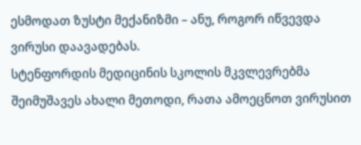ესმოდათ ზუსტი მექანიზმი – ანუ, როგორ იწვევდა ვირუსი დაავადებას.
სტენფორდის მედიცინის სკოლის მკვლევრებმა შეიმუშავეს ახალი მეთოდი, რათა ამოეცნოთ ვირუსით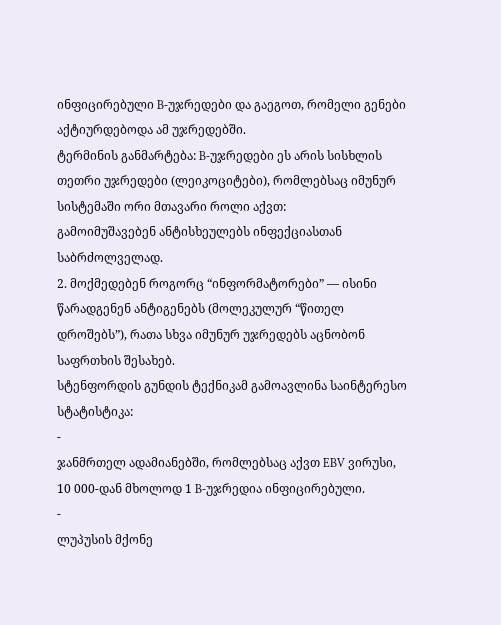ინფიცირებული B-უჯრედები და გაეგოთ, რომელი გენები აქტიურდებოდა ამ უჯრედებში.
ტერმინის განმარტება: B-უჯრედები ეს არის სისხლის თეთრი უჯრედები (ლეიკოციტები), რომლებსაც იმუნურ სისტემაში ორი მთავარი როლი აქვთ:
გამოიმუშავებენ ანტისხეულებს ინფექციასთან საბრძოლველად.
2. მოქმედებენ როგორც “ინფორმატორები” — ისინი წარადგენენ ანტიგენებს (მოლეკულურ “წითელ დროშებს”), რათა სხვა იმუნურ უჯრედებს აცნობონ საფრთხის შესახებ.
სტენფორდის გუნდის ტექნიკამ გამოავლინა საინტერესო სტატისტიკა:
-
ჯანმრთელ ადამიანებში, რომლებსაც აქვთ EBV ვირუსი, 10 000-დან მხოლოდ 1 B-უჯრედია ინფიცირებული.
-
ლუპუსის მქონე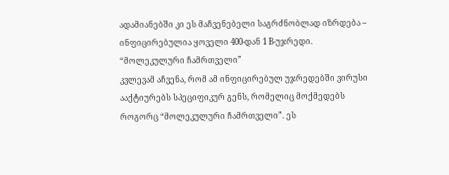ადამიანებში კი ეს მაჩვენებელი საგრძნობლად იზრდება – ინფიცირებულია ყოველი 400-დან 1 B-უჯრედი.
“მოლეკულური ჩამრთველი”
კვლევამ აჩვენა, რომ ამ ინფიცირებულ უჯრედებში ვირუსი ააქტიურებს სპეციფიკურ გენს, რომელიც მოქმედებს როგორც “მოლეკულური ჩამრთველი”. ეს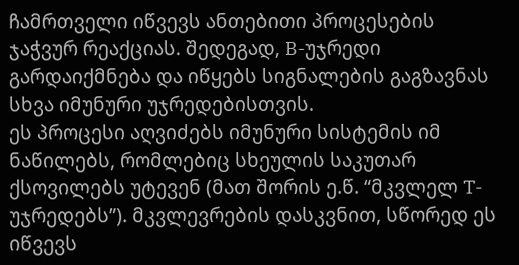ჩამრთველი იწვევს ანთებითი პროცესების ჯაჭვურ რეაქციას. შედეგად, B-უჯრედი გარდაიქმნება და იწყებს სიგნალების გაგზავნას სხვა იმუნური უჯრედებისთვის.
ეს პროცესი აღვიძებს იმუნური სისტემის იმ ნაწილებს, რომლებიც სხეულის საკუთარ ქსოვილებს უტევენ (მათ შორის ე.წ. “მკვლელ T-უჯრედებს”). მკვლევრების დასკვნით, სწორედ ეს იწვევს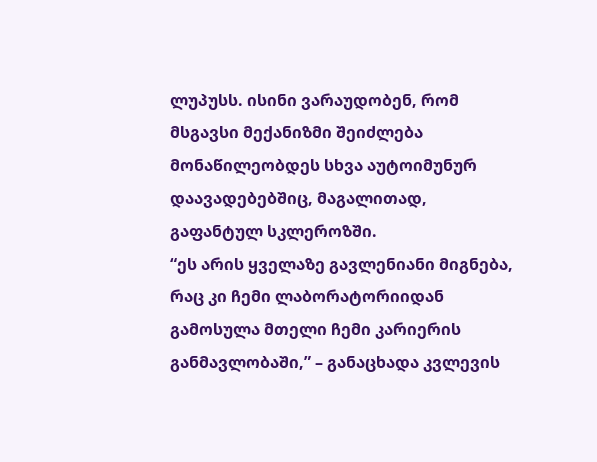ლუპუსს. ისინი ვარაუდობენ, რომ მსგავსი მექანიზმი შეიძლება მონაწილეობდეს სხვა აუტოიმუნურ დაავადებებშიც, მაგალითად, გაფანტულ სკლეროზში.
“ეს არის ყველაზე გავლენიანი მიგნება, რაც კი ჩემი ლაბორატორიიდან გამოსულა მთელი ჩემი კარიერის განმავლობაში,” – განაცხადა კვლევის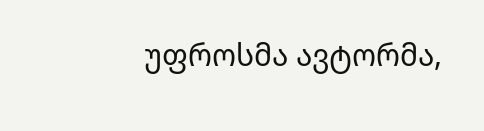უფროსმა ავტორმა,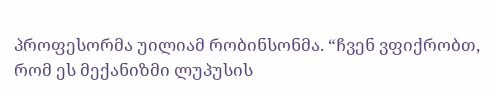პროფესორმა უილიამ რობინსონმა. “ჩვენ ვფიქრობთ, რომ ეს მექანიზმი ლუპუსის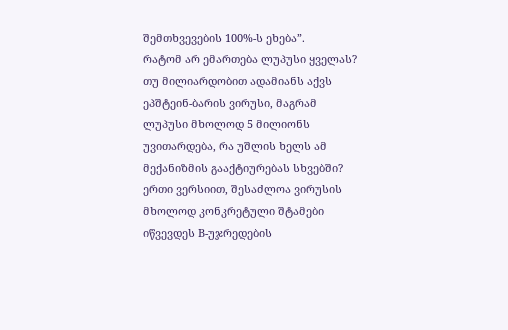შემთხვევების 100%-ს ეხება”.
რატომ არ ემართება ლუპუსი ყველას?
თუ მილიარდობით ადამიანს აქვს ეპშტეინ-ბარის ვირუსი, მაგრამ ლუპუსი მხოლოდ 5 მილიონს უვითარდება, რა უშლის ხელს ამ მექანიზმის გააქტიურებას სხვებში?
ერთი ვერსიით, შესაძლოა ვირუსის მხოლოდ კონკრეტული შტამები იწვევდეს B-უჯრედების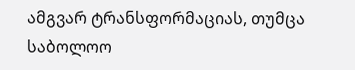ამგვარ ტრანსფორმაციას, თუმცა საბოლოო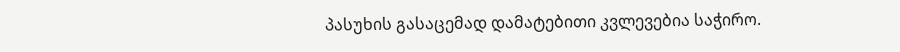პასუხის გასაცემად დამატებითი კვლევებია საჭირო.